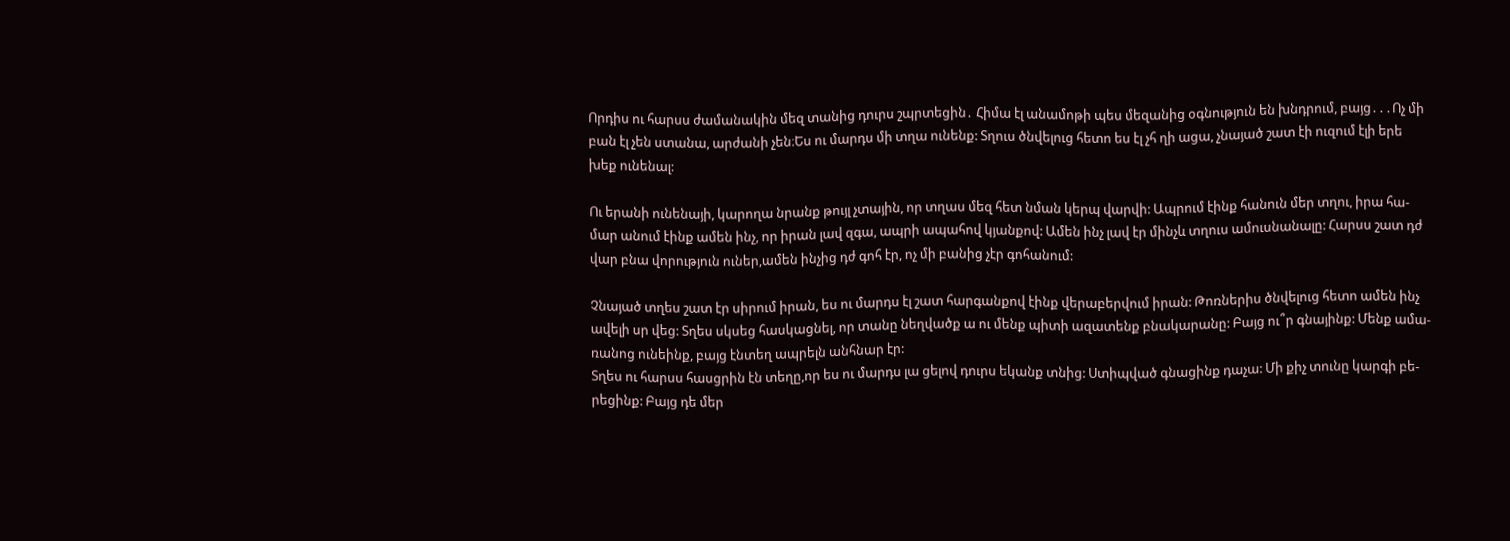Որդիս ու հարսս ժամանակին մեզ տանից դուրս շպրտեցին․ Հիմա էլ անամոթի պես մեզանից օգնություն են խնդրում, բայց․․․Ոչ մի
բան էլ չեն ստանա, արժանի չեն։Ես ու մարդս մի տղա ունենք: Տղուս ծնվելուց հետո ես էլ չհ ղի ացա, չնայած շատ էի ուզում էլի երե
խեք ունենալ:

Ու երանի ունենայի, կարողա նրանք թույլ չտային, որ տղաս մեզ հետ նման կերպ վարվի: Ապրում էինք հանուն մեր տղու, իրա հա-
մար անում էինք ամեն ինչ, որ իրան լավ զգա, ապրի ապահով կյանքով: Ամեն ինչ լավ էր մինչև տղուս ամուսնանալը: Հարսս շատ դժ
վար բնա վորություն ուներ,ամեն ինչից դժ գոհ էր, ոչ մի բանից չէր գոհանում:

Չնայած տղես շատ էր սիրում իրան, ես ու մարդս էլ շատ հարգանքով էինք վերաբերվում իրան: Թոռներիս ծնվելուց հետո ամեն ինչ
ավելի սր վեց: Տղես սկսեց հասկացնել, որ տանը նեղվածք ա ու մենք պիտի ազատենք բնակարանը: Բայց ու՞ր գնայինք: Մենք ամա-
ռանոց ունեինք, բայց էնտեղ ապրելն անհնար էր:
Տղես ու հարսս հասցրին էն տեղը,որ ես ու մարդս լա ցելով դուրս եկանք տնից: Ստիպված գնացինք դաչա: Մի քիչ տունը կարգի բե-
րեցինք: Բայց դե մեր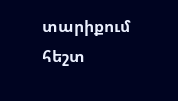տարիքում հեշտ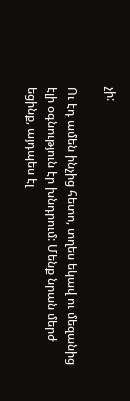չի:

Ու էդ ամեն ինչից հետո, տղես եկավ ու մեզանից էլի օգնություն էր խնդրում: Մենք նրան մերժ եցինք, այդպես էլ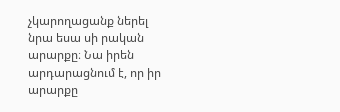չկարողացանք ներել
նրա եսա սի րական արարքը։ Նա իրեն արդարացնում է, որ իր արարքը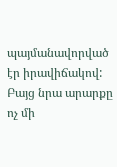պայմանավորված էր իրավիճակով: Բայց նրա արարքը ոչ մի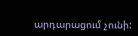արդարացում չունի: